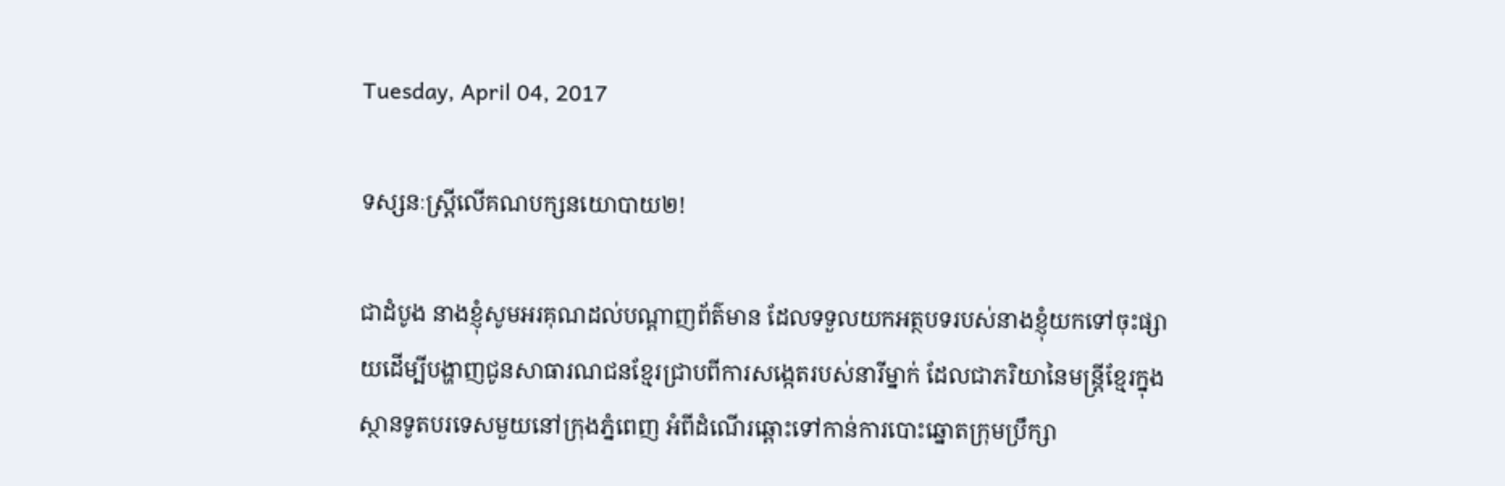Tuesday, April 04, 2017

ទស្សនៈស្រ្តីលើគណបក្សនយោបាយ២!

ជាដំបូង នាងខ្ញុំសូមអរគុណដល់បណ្តាញព័ត៌មាន ដែលទទួលយកអត្ថបទរបស់នាងខ្ញុំយកទៅចុះផ្សាយដើម្បីបង្ហាញជូនសាធារណជនខ្មែរជ្រាបពីការសង្កេតរបស់នារីម្នាក់ ដែលជាភរិយានៃមន្ត្រីខ្មែរក្នុងស្ថានទូតបរទេសមួយនៅក្រុងភ្នំពេញ អំពីដំណើរឆ្ពោះទៅកាន់ការបោះឆ្នោតក្រុមប្រឹក្សា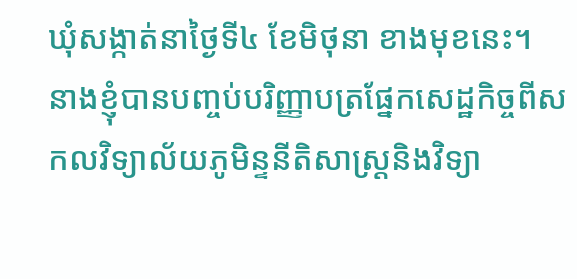ឃុំសង្កាត់នាថ្ងៃទី៤ ខែមិថុនា ខាងមុខនេះ។ នាងខ្ញុំបានបញ្ចប់បរិញ្ញាបត្រផ្នែកសេដ្ឋកិច្ចពីសកលវិទ្យាល័យភូមិន្ទនីតិសាស្ត្រនិងវិទ្យា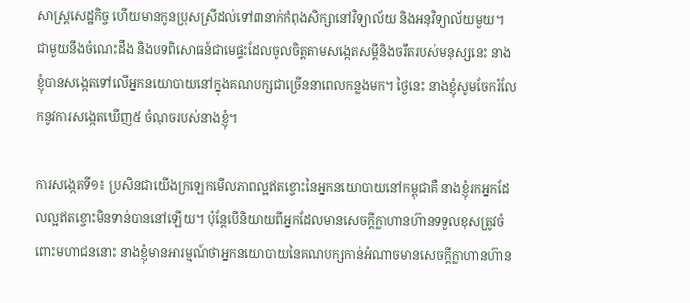សាស្ត្រសេដ្ឋកិច្ច ហើយមានកូនប្រុសស្រីដល់ទៅ៣នាក់កំពុងសិក្សានៅវិទ្យាល័យ និងអនុវិទ្យាល័យមួយ។ ជាមួយនឹងចំណេះដឹង និងបទពិសោធន៍ជាមេផ្ទះដែលចូលចិត្តតាមសង្កេតសម្តីនិងចរឹតរបស់មនុស្សនេះ នាងខ្ញុំបានសង្កេតទៅលើអ្នកនយោបាយនៅក្នុងគណបក្សជាច្រើននាពេលកន្លងមក។ ថ្ងៃនេះ នាងខ្ញុំសូមចែករំលែកនូវការសង្កេតឃើញ៥ ចំណុចរបស់នាងខ្ញុំ។

ការសង្កេតទី១៖ ប្រសិនជាយើងក្រឡេកមើលភាពល្អឥតខ្ចោះនៃអ្នកនយោបាយនៅកម្ពុជាគឺ នាងខ្ញុំរកអ្នកដែលល្អឥតខ្ចោះមិនទាន់បាននៅឡើយ។ ប៉ុន្តែបើនិយាយពីអ្នកដែលមានសេចក្តីក្លាហានហ៊ានទទួលខុសត្រូវចំពោះមហាជននោះ នាងខ្ញុំមានអារម្មណ៍ថាអ្នកនយោបាយនៃគណបក្សកាន់អំណាចមានសេចក្តីក្លាហានហ៊ាន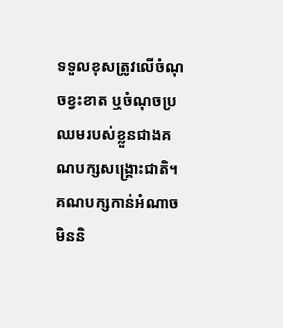ទទួលខុសត្រូវលើចំណុចខ្វះខាត ឬចំណុចប្រឈមរបស់ខ្លួនជាងគណបក្សសង្រ្គោះជាតិ។ គណបក្សកាន់អំណាចមិននិ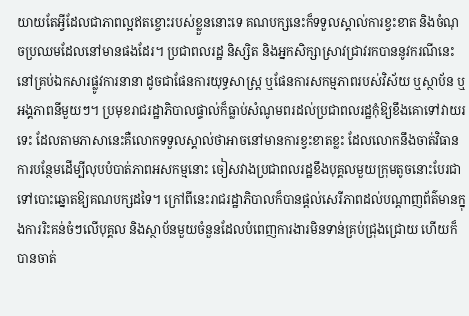យាយតែអ្វីដែលជាភាពល្អឥតខ្ចោះរបស់ខ្លួននោះទេ គណបក្សនេះក៏ទទួលស្គាល់ការខ្វះខាត និងចំណុចប្រឈមដែលនៅមានផងដែរ។ ប្រជាពលរដ្ឋ និស្សិត និងអ្នកសិក្សាស្រាវជ្រាវរកបាននូវករណីនេះនៅគ្រប់ឯកសារផ្លូវការនានា ដូចជាផែនការយុទ្ធសាស្ត្រ ឬផែនការសកម្មភាពរបស់វិស័យ ឬស្ថាប័ន ឬអង្គភាពនីមួយៗ។ ប្រមុខរាជរដ្ឋាភិបាលផ្ទាល់ក៏ធ្លាប់សំណូមពរដល់ប្រជាពលរដ្ឋកុំឱ្យខឹងគោទៅវាយរទេះ ដែលតាមភាសានេះគឺលោកទទួលស្គាល់ថាអាចនៅមានការខ្វះខាតខ្លះ ដែលលោកនឹងចាត់វិធានការបន្ថែមដើម្បីលុបបំបាត់ភាពអសកម្មនោះ ចៀសវាងប្រជាពលរដ្ឋខឹងបុគ្គលមួយក្រុមតូចនោះបែរជាទៅបោះឆ្នោតឱ្យគណបក្សដទៃ។ ក្រៅពីនេះរាជរដ្ឋាភិបាលក៏បានផ្តល់សេរីភាពដល់បណ្តាញព័ត៌មានក្នុងការរិះគន់ចំៗលើបុគ្គល និងស្ថាប័នមួយចំនួនដែលបំពេញការងារមិនទាន់គ្រប់ជ្រុងជ្រោយ ហើយក៏បានចាត់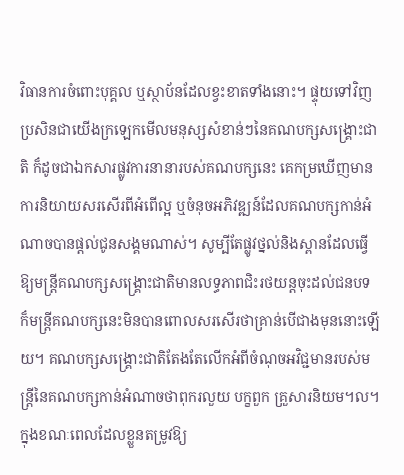វិធានការចំពោះបុគ្គល ឬស្ថាប័នដែលខ្វះខាតទាំងនោះ។ ផ្ទុយទៅវិញប្រសិនជាយើងក្រឡេកមើលមនុស្សសំខាន់ៗនៃគណបក្សសង្រ្គោះជាតិ ក៏ដូចជាឯកសារផ្លូវការនានារបស់គណបក្សនេះ គេកម្រឃើញមានការនិយាយសរសើរពីអំពើល្អ ឬចំនុចអភិវឌ្ឍន៍ដែលគណបក្សកាន់អំណាចបានផ្តល់ជូនសង្គមណាស់។ សូម្បីតែផ្លូវថ្នល់និងស្ពានដែលធ្វើឱ្យមន្ត្រីគណបក្សសង្រ្គោះជាតិមានលទ្ធភាពជិះរថយន្តចុះដល់ជនបទ ក៏មន្ត្រីគណបក្សនេះមិនបានពោលសរសើរថាគ្រាន់បើជាងមុននោះឡើយ។ គណបក្សសង្រ្គោះជាតិតែងតែលើកអំពីចំណុចអវិជ្ជមានរបស់មន្ត្រីនៃគណបក្សកាន់អំណាចថាពុករលួយ បក្ខពួក គ្រួសារនិយម។ល។ ក្នុងខណៈពេលដែលខ្លួនតម្រូវឱ្យ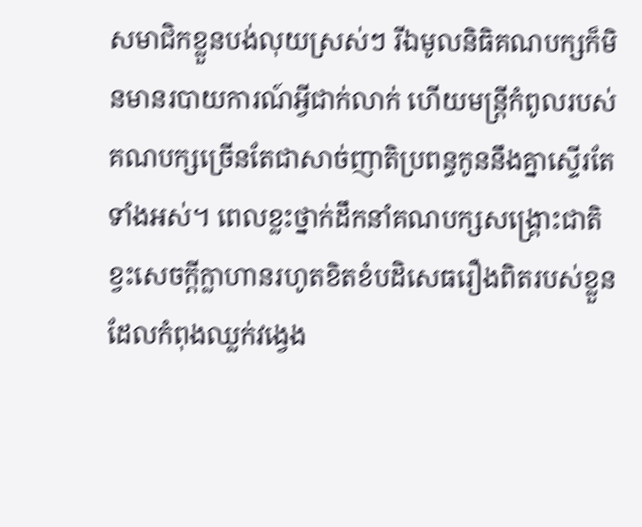សមាជិកខ្លួនបង់លុយស្រស់ៗ រីឯមូលនិធិគណបក្សក៏មិនមានរបាយការណ៍អ្វីជាក់លាក់ ហើយមន្ត្រីកំពូលរបស់គណបក្សច្រើនតែជាសាច់ញាតិប្រពន្ធកូននឹងគ្នាស្ទើរតែទាំងអស់។ ពេលខ្លះថ្នាក់ដឹកនាំគណបក្សសង្រ្គោះជាតិខ្វះសេចក្តីក្លាហានរហូតខិតខំបដិសេធរឿងពិតរបស់ខ្លួនដែលកំពុងឈ្លក់វង្វេង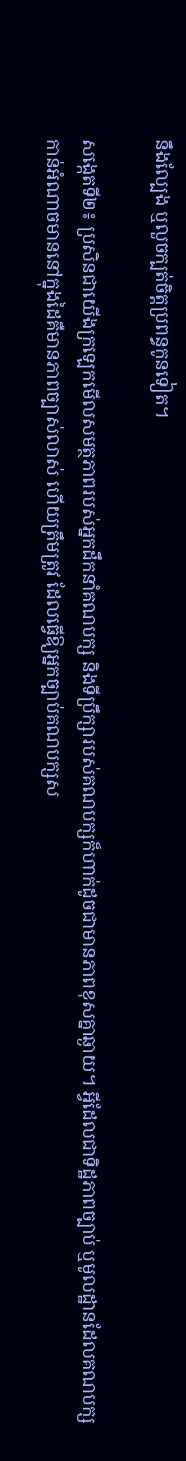នឹងល្បែង ឬលួចក្បត់ចិត្តប្រពន្ធកូនទៀត។

សង្កេតទី២៖ ប្រសិនជាយើងក្រឡេកមើលសមត្ថភាពរបស់អ្នកដឹកនាំគណបក្ស និងទីប្រឹក្សារបស់គណបក្សក៏ហាក់ដូចជាមានភាពខុសគ្នាឆ្ងាយ។ អ្វីដែលជាទិដ្ឋភាពច្បាប់ ឬមូលដ្ឋានដែលគណបក្សកាន់អំណាចមាននៅក្នុងដៃគឺមានភាពច្បាស់លាស់ ហើយត្រឹមត្រូវ ដែលធ្វើឱ្យអ្នកច្បាប់គណបក្សស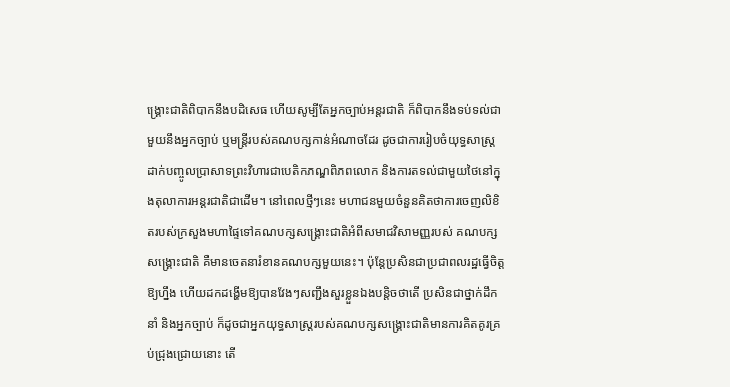ង្រ្គោះជាតិពិបាកនឹងបដិសេធ ហើយសូម្បីតែអ្នកច្បាប់អន្តរជាតិ ក៏ពិបាកនឹងទប់ទល់ជាមួយនឹងអ្នកច្បាប់ ឬមន្ត្រីរបស់គណបក្សកាន់អំណាចដែរ ដូចជាការរៀបចំយុទ្ធសាស្ត្រដាក់បញ្ចូលប្រាសាទព្រះវិហារជាបេតិកភណ្ឌពិភពលោក និងការតទល់ជាមួយថៃនៅក្នុងតុលាការអន្តរជាតិជាដើម។ នៅពេលថ្មីៗនេះ មហាជនមួយចំនួនគិតថាការចេញលិខិតរបស់ក្រសួងមហាផ្ទៃទៅគណបក្សសង្រ្គោះជាតិអំពីសមាជវិសាមញ្ញរបស់ គណបក្សសង្រ្គោះជាតិ គឺមានចេតនារំខានគណបក្សមួយនេះ។ ប៉ុន្តែប្រសិនជាប្រជាពលរដ្ឋធ្វើចិត្តឱ្យហ្នឹង ហើយដកដង្ហើមឱ្យបានវែងៗសញ្ជឹងសួរខ្លួនឯងបន្តិចថាតើ ប្រសិនជាថ្នាក់ដឹកនាំ និងអ្នកច្បាប់ ក៏ដូចជាអ្នកយុទ្ធសាស្ត្ររបស់គណបក្សសង្រ្គោះជាតិមានការគិតគូរគ្រប់ជ្រុងជ្រោយនោះ តើ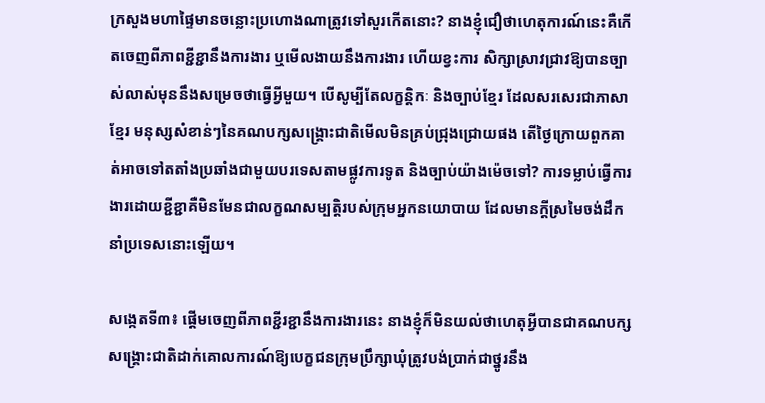ក្រសួងមហាផ្ទៃមានចន្លោះប្រហោងណាត្រូវទៅសួរកើតនោះ? នាងខ្ញុំជឿថាហេតុការណ៍នេះគឺកើតចេញពីភាពខ្ជីខ្ជានឹងការងារ ឬមើលងាយនឹងការងារ ហើយខ្វះការ សិក្សាស្រាវជ្រាវឱ្យបានច្បាស់លាស់មុននឹងសម្រេចថាធ្វើអ្វីមួយ។ បើសូម្បីតែលក្ខន្តិកៈ និងច្បាប់ខ្មែរ ដែលសរសេរជាភាសាខ្មែរ មនុស្សសំខាន់ៗនៃគណបក្សសង្រ្គោះជាតិមើលមិនគ្រប់ជ្រុងជ្រោយផង តើថៃ្ងក្រោយពួកគាត់អាចទៅតតាំងប្រឆាំងជាមួយបរទេសតាមផ្លូវការទូត និងច្បាប់យ៉ាងម៉េចទៅ? ការទម្លាប់ធ្វើការងារដោយខ្ជីខ្ជាគឺមិនមែនជាលក្ខណសម្បត្តិរបស់ក្រុមអ្នកនយោបាយ ដែលមានក្តីស្រមៃចង់ដឹកនាំប្រទេសនោះឡើយ។

សង្កេតទី៣៖ ផ្តើមចេញពីភាពខ្ជីរខ្ជានឹងការងារនេះ នាងខ្ញុំក៏មិនយល់ថាហេតុអ្វីបានជាគណបក្សសង្រ្គោះជាតិដាក់គោលការណ៍ឱ្យបេក្ខជនក្រុមប្រឹក្សាឃុំត្រូវបង់ប្រាក់ជាថ្នូរនឹង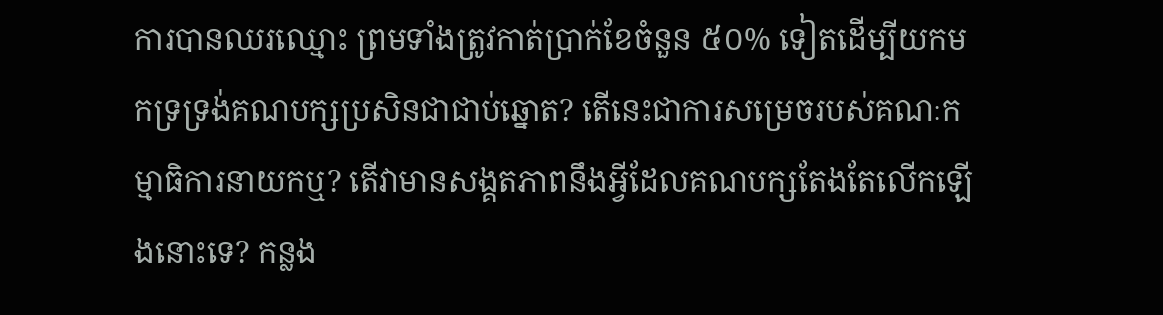ការបានឈរឈ្មោះ ព្រមទាំងត្រូវកាត់ប្រាក់ខែចំនួន ៥០% ទៀតដើម្បីយកមកទ្រទ្រង់គណបក្សប្រសិនជាជាប់ឆ្នោត? តើនេះជាការសម្រេចរបស់គណៈកម្មាធិការនាយកឬ? តើវាមានសង្គតភាពនឹងអ្វីដែលគណបក្សតែងតែលើកឡើងនោះទេ? កន្លង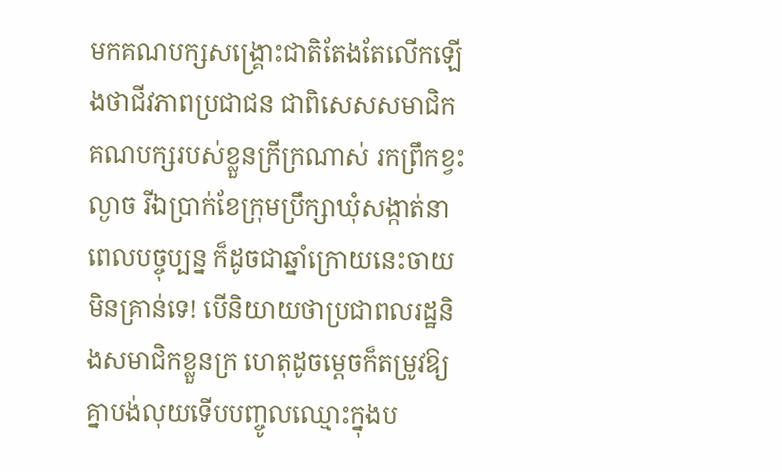មកគណបក្សសង្រ្គោះជាតិតែងតែលើកឡើងថាជីវភាពប្រជាជន ជាពិសេសសមាជិកគណបក្សរបស់ខ្លួនក្រីក្រណាស់ រកព្រឹកខ្វះល្ងាច រីឯប្រាក់ខែក្រុមប្រឹក្សាឃុំសង្កាត់នាពេលបច្ចុប្បន្ន ក៏ដូចជាឆ្នាំក្រោយនេះចាយមិនគ្រាន់ទេ! បើនិយាយថាប្រជាពលរដ្ឋនិងសមាជិកខ្លួនក្រ ហេតុដូចម្តេចក៏តម្រូវឱ្យគ្នាបង់លុយទើបបញ្ចូលឈ្មោះក្នុងប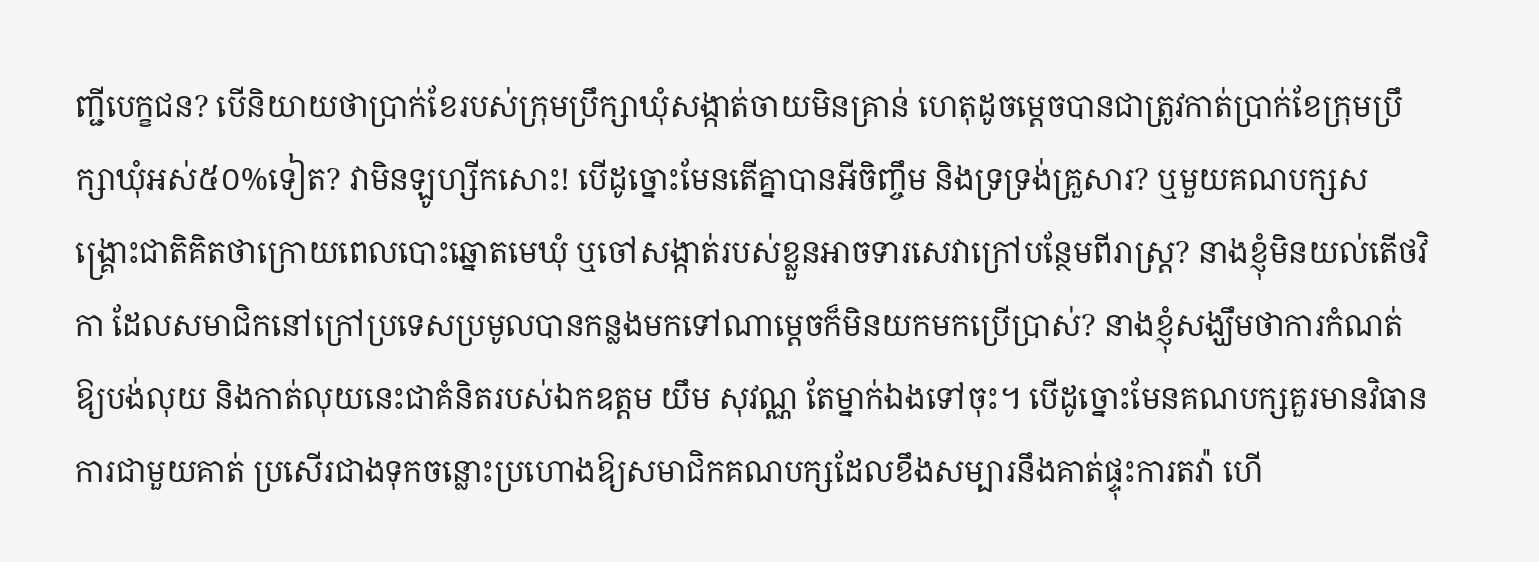ញ្ជីបេក្ខជន? បើនិយាយថាប្រាក់ខែរបស់ក្រុមប្រឹក្សាឃុំសង្កាត់ចាយមិនគ្រាន់ ហេតុដូចម្តេចបានជាត្រូវកាត់ប្រាក់ខែក្រុមប្រឹក្សាឃុំអស់៥០%ទៀត? វាមិនឡូហ្សីកសោះ! បើដូច្នោះមែនតើគ្នាបានអីចិញ្ចឹម និងទ្រទ្រង់គ្រួសារ? ឬមួយគណបក្សសង្រ្គោះជាតិគិតថាក្រោយពេលបោះឆ្នោតមេឃុំ ឬចៅសង្កាត់របស់ខ្លួនអាចទារសេវាក្រៅបន្ថែមពីរាស្រ្ត? នាងខ្ញុំមិនយល់តើថវិកា ដែលសមាជិកនៅក្រៅប្រទេសប្រមូលបានកន្លងមកទៅណាម្តេចក៏មិនយកមកប្រើប្រាស់? នាងខ្ញុំសង្ឃឹមថាការកំណត់ឱ្យបង់លុយ និងកាត់លុយនេះជាគំនិតរបស់ឯកឧត្តម យឹម សុវណ្ណ តែម្នាក់ឯងទៅចុះ។ បើដូច្នោះមែនគណបក្សគួរមានវិធានការជាមួយគាត់ ប្រសើរជាងទុកចន្លោះប្រហោងឱ្យសមាជិកគណបក្សដែលខឹងសម្បារនឹងគាត់ផ្ទុះការតវ៉ា ហើ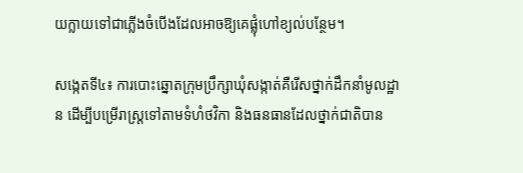យក្លាយទៅជាភ្លើងចំបើងដែលអាចឱ្យគេផ្លុំហៅខ្យល់បន្ថែម។

សង្កេតទី៤៖ ការបោះឆ្នោតក្រុមប្រឹក្សាឃុំសង្កាត់គឺរើសថ្នាក់ដឹកនាំមូលដ្ឋាន ដើម្បីបម្រើរាស្ត្រទៅតាមទំហំថវិកា និងធនធានដែលថ្នាក់ជាតិបាន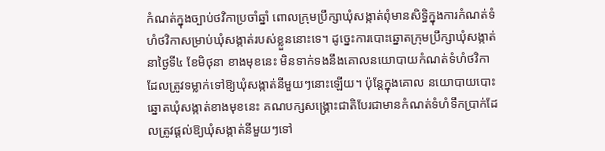កំណត់ក្នុងច្បាប់ថវិកាប្រចាំឆ្នាំ ពោលក្រុមប្រឹក្សាឃុំសង្កាត់ពុំមានសិទ្ធិក្នុងការកំណត់ទំហំថវិកាសម្រាប់ឃុំសង្កាត់របស់ខ្លួននោះទេ។ ដូច្នេះការបោះឆ្នោតក្រុមប្រឹក្សាឃុំសង្កាត់នាថ្ងៃទី៤ ខែមិថុនា ខាងមុខនេះ មិនទាក់ទងនឹងគោលនយោបាយកំណត់ទំហំថវិកាដែលត្រូវទម្លាក់ទៅឱ្យឃុំសង្កាត់នីមួយៗនោះឡើយ។ ប៉ុន្តែក្នុងគោល នយោបាយបោះឆ្នោតឃុំសង្កាត់ខាងមុខនេះ គណបក្សសង្រ្គោះជាតិបែរជាមានកំណត់ទំហំទឹកប្រាក់ដែលត្រូវផ្តល់ឱ្យឃុំសង្កាត់នីមួយៗទៅ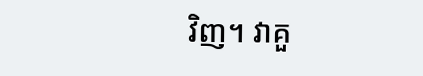វិញ។ វាគួ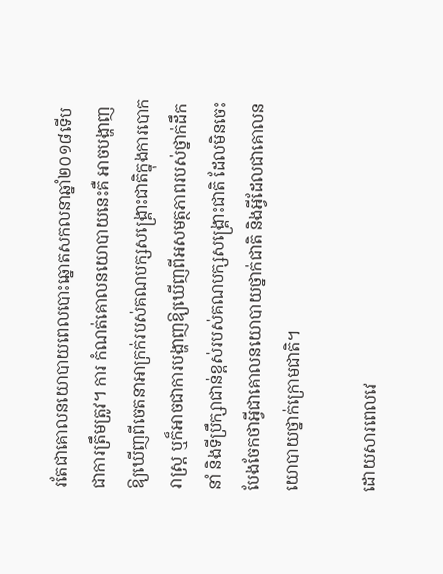រតែជាគោលនយោបាយពេលបោះឆ្នោតសកលនាឆ្នាំ២០១៨ទើបជាការត្រឹមត្រូវ។ ការ កំណត់គោលនយោបាយនេះគឺ អាចបង្ហាញឱ្យឃើញពីចេតនាអាក្រក់របស់គណបក្សសង្រ្គោះជាតិក្នុងការបោករាស្ត្រ ឬក៏អាចជាការបង្ហាញឱ្យឃើញពីអសមត្ថភាពរបស់ថ្នាក់ដឹកនាំ និងទីប្រឹក្សាជាន់ខ្ពស់របស់គណបក្សសង្រ្គោះជាតិ ដែលមិនចេះបែងចែកថាអ្វីជាគោលនយោបាយថ្នាក់ជាតិ និងអ្វីដែលជាគោលនយោបាយថ្នាក់ក្រោមជាតិ។

ដោយសារពេលវេ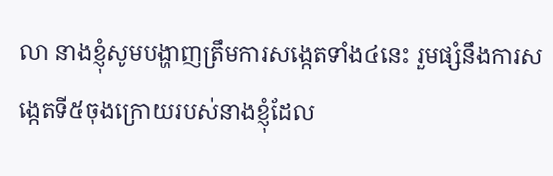លា នាងខ្ញុំសូមបង្ហាញត្រឹមការសង្កេតទាំង៤នេះ រួមផ្សំនឹងការសង្កេតទី៥ចុងក្រោយរបស់នាងខ្ញុំដែល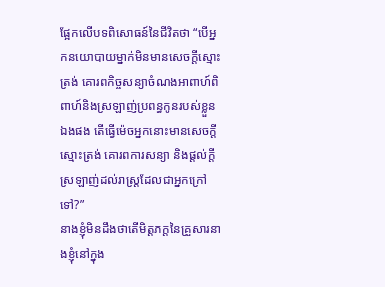ផ្អែកលើបទពិសោធន៍នៃជីវិតថា “បើអ្នកនយោបាយម្នាក់មិនមានសេចក្តីស្មោះត្រង់ គោរពកិច្ចសន្យាចំណងអាពាហ៍ពិពាហ៍និងស្រឡាញ់ប្រពន្ធកូនរបស់ខ្លួនឯងផង តើធ្វើម៉េចអ្នកនោះមានសេចក្តីស្មោះត្រង់ គោរពការសន្យា និងផ្តល់ក្តីស្រឡាញ់ដល់រាស្ត្រដែលជាអ្នកក្រៅទៅ?”
នាងខ្ញុំមិនដឹងថាតើមិត្តភក្តនៃគ្រួសារនាងខ្ញុំនៅក្នុង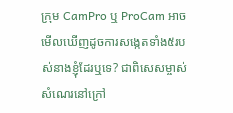ក្រុម CamPro ឬ ProCam អាចមើលឃើញដូចការសង្កេតទាំង៥របស់នាងខ្ញុំដែរឬទេ? ជាពិសេសម្ចាស់សំណេរនៅក្រៅ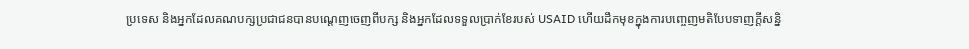ប្រទេស និងអ្នកដែលគណបក្សប្រជាជនបានបណ្តេញចេញពីបក្ស និងអ្នកដែលទទួលប្រាក់ខែរបស់ USAID ហើយដឹកមុខក្នុងការបញ្ចេញមតិបែបទាញក្តីសន្និ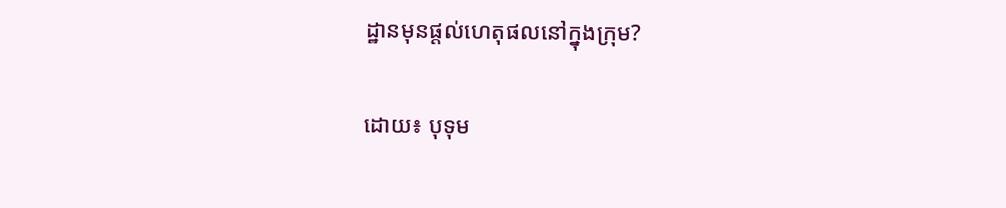ដ្ឋានមុនផ្តល់ហេតុផលនៅក្នុងក្រុម?

ដោយ៖ បុទុម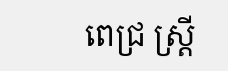ពេជ្រ ស្រ្តី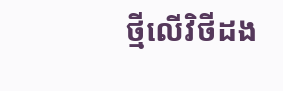ថ្មីលើវិថីដង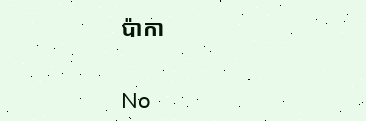ប៉ាកា


No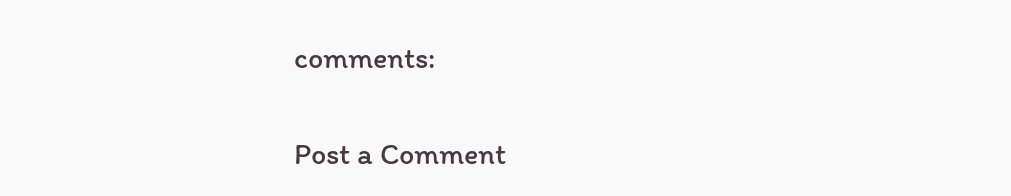comments:

Post a Comment